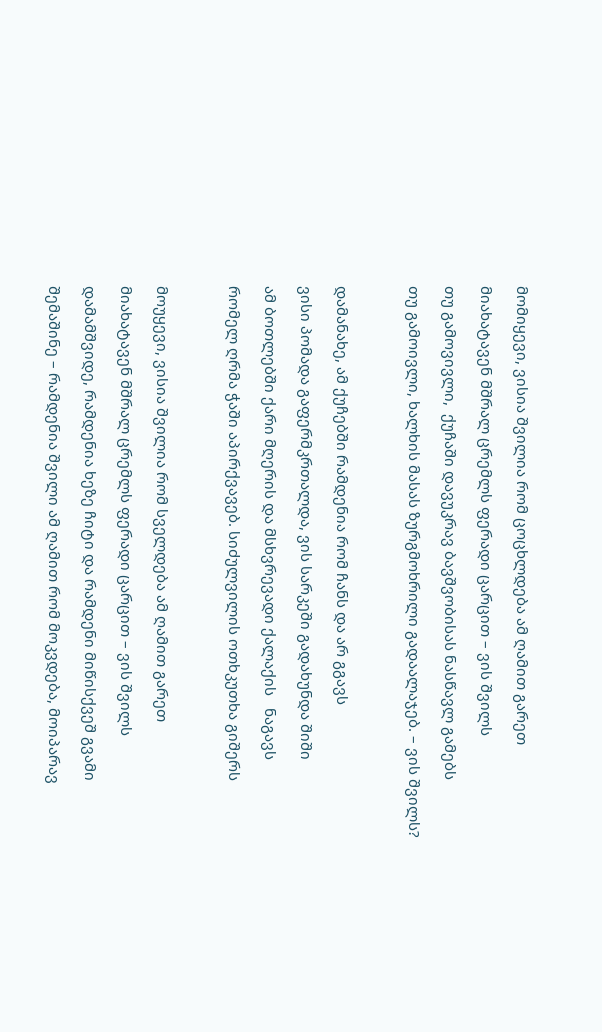მომიყევი, ვისია შვილია რომ ცოცხლდება ამ ღამით გარეთ

მიახატავენ მშრალ ცრემლს ფერადი ცარცით – ვის შვილს

თუ გამოვივლი,  ქუჩაში დავუკრავ ბავშვობისას ნასწავლ გამებს

თუ გამოივლი, ხალხის მასას ზურგმოხრილი გადაალაჯებ. – ვის შვილს?



დამანახე, ამ ქუჩებში რამდენია რომ ჩანს და არ გგავს

ვისი პომადა გაფერმკრთალდა, ვის სარკეში გადახუნდა შიში

ამ ბოთლებში ქარი მღერის და მსხვრევადი ქალაქის   ნაგავს

რომელ ღრმა ჭაში აპირქვავებ. სიძულვილის ოთხკუთხა გიშერს



მოუყევი, ვისია შვილია რომ სველდება ამ ღამით გარეთ

მიახატავენ მშრალ ცრემლს ფერადი ცარცით – ვის შვილს

დამამშვიდე, რამდენია ხეზე ჩიტი და რამდენი მიწისქვეშ გვამი

შემაშინე – რამდენია შვილი ამ ღამით რომ მოკვდება, მოიპარავ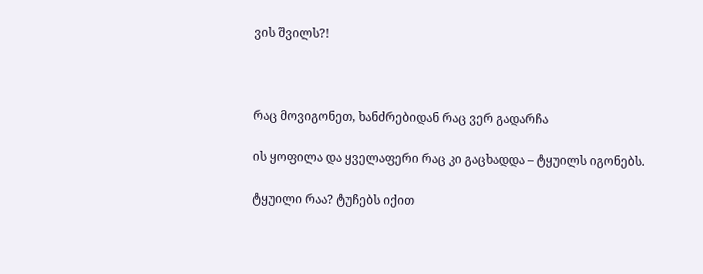ვის შვილს?!



რაც მოვიგონეთ, ხანძრებიდან რაც ვერ გადარჩა

ის ყოფილა და ყველაფერი რაც კი გაცხადდა – ტყუილს იგონებს.

ტყუილი რაა? ტუჩებს იქით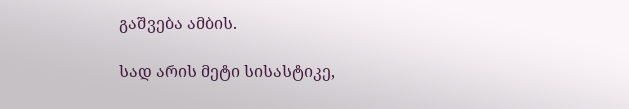გაშვება ამბის.

სად არის მეტი სისასტიკე,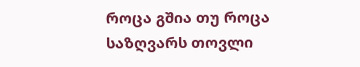როცა გშია თუ როცა საზღვარს თოვლი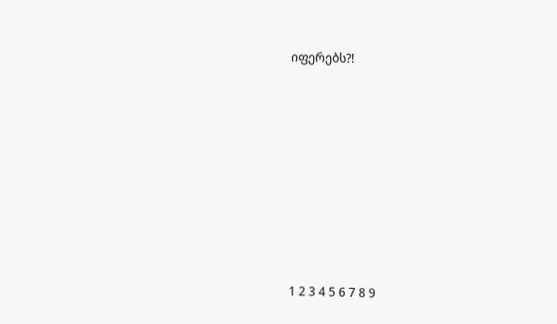იფერებს?!









1 2 3 4 5 6 7 8 9